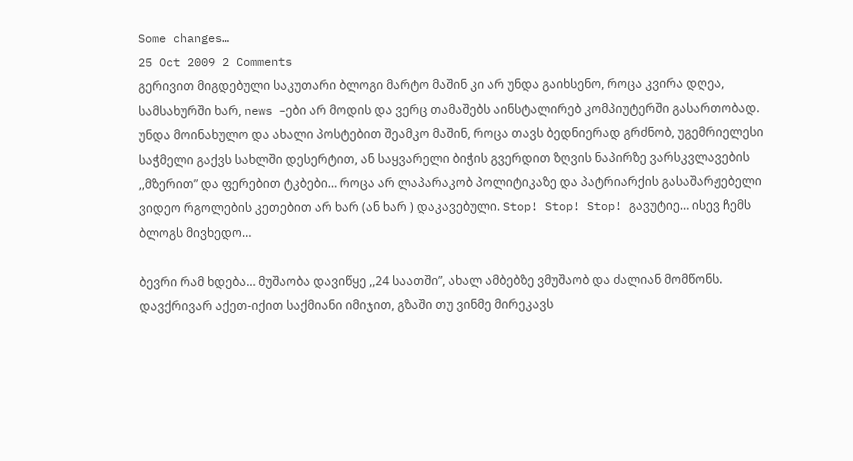Some changes…
25 Oct 2009 2 Comments
გერივით მიგდებული საკუთარი ბლოგი მარტო მაშინ კი არ უნდა გაიხსენო, როცა კვირა დღეა, სამსახურში ხარ, news –ები არ მოდის და ვერც თამაშებს აინსტალირებ კომპიუტერში გასართობად. უნდა მოინახულო და ახალი პოსტებით შეამკო მაშინ, როცა თავს ბედნიერად გრძნობ, უგემრიელესი საჭმელი გაქვს სახლში დესერტით, ან საყვარელი ბიჭის გვერდით ზღვის ნაპირზე ვარსკვლავების ,,მზერით” და ფერებით ტკბები… როცა არ ლაპარაკობ პოლიტიკაზე და პატრიარქის გასაშარჟებელი ვიდეო რგოლების კეთებით არ ხარ (ან ხარ ) დაკავებული. Stop! Stop! Stop! გავუტიე… ისევ ჩემს ბლოგს მივხედო…

ბევრი რამ ხდება… მუშაობა დავიწყე ,,24 საათში”, ახალ ამბებზე ვმუშაობ და ძალიან მომწონს. დავქრივარ აქეთ-იქით საქმიანი იმიჯით, გზაში თუ ვინმე მირეკავს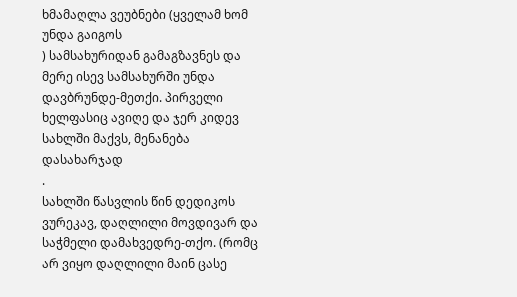ხმამაღლა ვეუბნები (ყველამ ხომ უნდა გაიგოს
) სამსახურიდან გამაგზავნეს და მერე ისევ სამსახურში უნდა დავბრუნდე-მეთქი. პირველი ხელფასიც ავიღე და ჯერ კიდევ სახლში მაქვს, მენანება დასახარჯად
.
სახლში წასვლის წინ დედიკოს ვურეკავ, დაღლილი მოვდივარ და საჭმელი დამახვედრე-თქო. (რომც არ ვიყო დაღლილი მაინ ცასე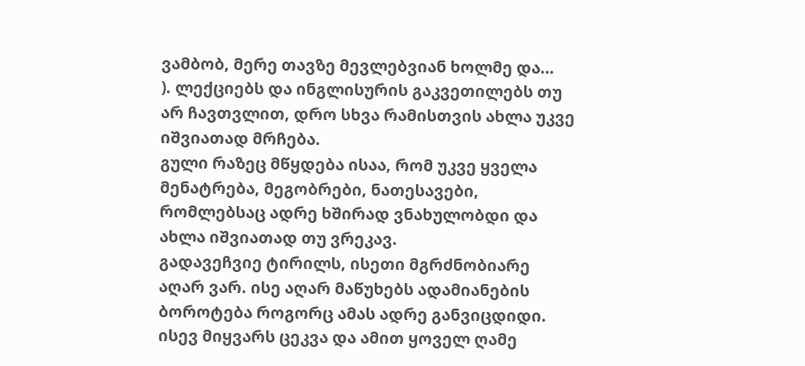ვამბობ, მერე თავზე მევლებვიან ხოლმე და…
). ლექციებს და ინგლისურის გაკვეთილებს თუ არ ჩავთვლით, დრო სხვა რამისთვის ახლა უკვე იშვიათად მრჩება.
გული რაზეც მწყდება ისაა, რომ უკვე ყველა მენატრება, მეგობრები, ნათესავები, რომლებსაც ადრე ხშირად ვნახულობდი და ახლა იშვიათად თუ ვრეკავ.
გადავეჩვიე ტირილს, ისეთი მგრძნობიარე აღარ ვარ. ისე აღარ მაწუხებს ადამიანების ბოროტება როგორც ამას ადრე განვიცდიდი. ისევ მიყვარს ცეკვა და ამით ყოველ ღამე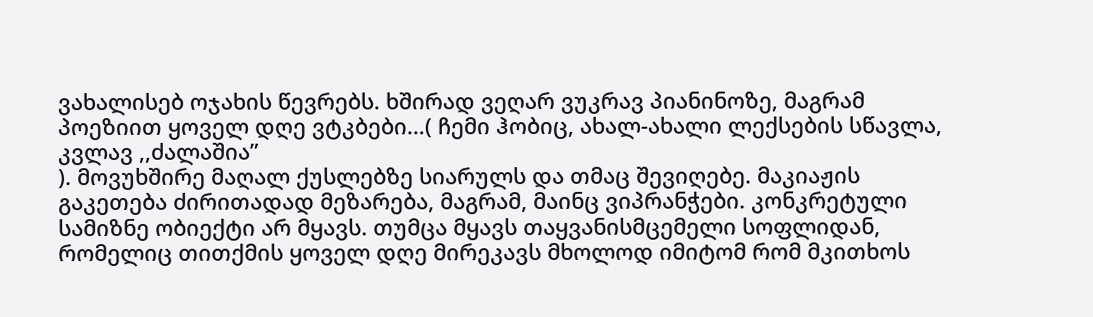ვახალისებ ოჯახის წევრებს. ხშირად ვეღარ ვუკრავ პიანინოზე, მაგრამ პოეზიით ყოველ დღე ვტკბები…( ჩემი ჰობიც, ახალ-ახალი ლექსების სწავლა, კვლავ ,,ძალაშია”
). მოვუხშირე მაღალ ქუსლებზე სიარულს და თმაც შევიღებე. მაკიაჟის გაკეთება ძირითადად მეზარება, მაგრამ, მაინც ვიპრანჭები. კონკრეტული სამიზნე ობიექტი არ მყავს. თუმცა მყავს თაყვანისმცემელი სოფლიდან, რომელიც თითქმის ყოველ დღე მირეკავს მხოლოდ იმიტომ რომ მკითხოს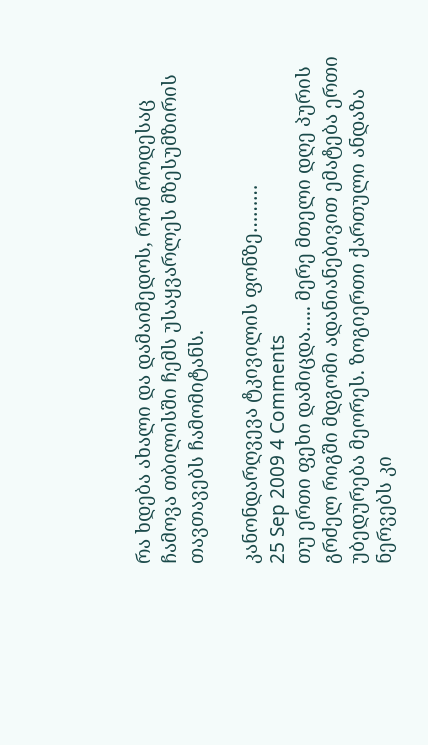რა ხდება ახალი და დამაიმედოს, რომ როდესაც ჩამოვა თბილისში ჩემს უსაყვარლეს მზესუმზირის თავთავებს ჩამომიტანს.

კანონდარღვევა ტკივილის ფონზე………
25 Sep 2009 4 Comments
თუ ერთი ფეხი დამიცდა….. მერე მთელი დღე პურის გრძელ რიგში მდგომი ადანიანებივით ემატება ერთი უბედურება მეორეს. ზოგიერთი ქართული ანდაზა ნერვებს კი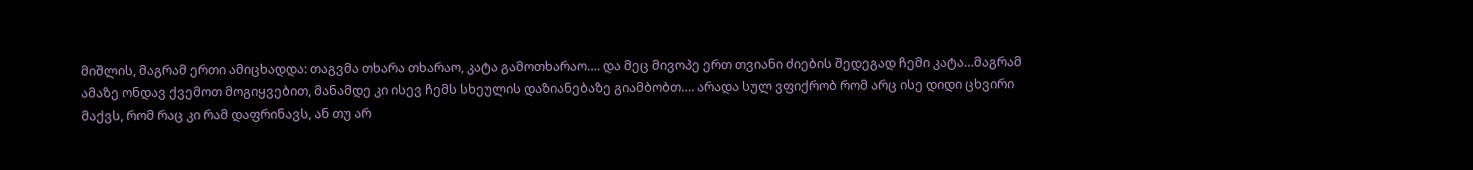მიშლის, მაგრამ ერთი ამიცხადდა: თაგვმა თხარა თხარაო, კატა გამოთხარაო…. და მეც მივოპე ერთ თვიანი ძიების შედეგად ჩემი კატა…მაგრამ ამაზე ონდავ ქვემოთ მოგიყვებით, მანამდე კი ისევ ჩემს სხეულის დაზიანებაზე გიამბობთ…. არადა სულ ვფიქრობ რომ არც ისე დიდი ცხვირი მაქვს, რომ რაც კი რამ დაფრინავს, ან თუ არ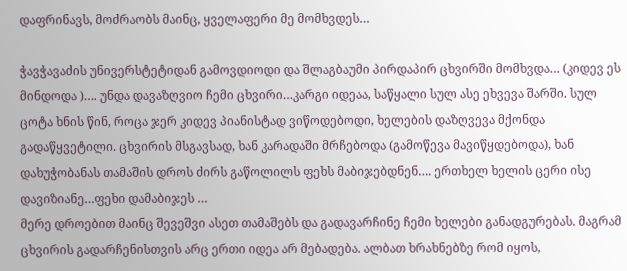დაფრინავს, მოძრაობს მაინც, ყველაფერი მე მომხვდეს…

ჭავჭავაძის უნივერსტეტიდან გამოვდიოდი და შლაგბაუმი პირდაპირ ცხვირში მომხვდა… (კიდევ ეს მინდოდა )…. უნდა დავაზღვიო ჩემი ცხვირი…კარგი იდეაა, საწყალი სულ ასე ეხვევა შარში. სულ ცოტა ხნის წინ, როცა ჯერ კიდევ პიანისტად ვიწოდებოდი, ხელების დაზღვევა მქონდა გადაწყვეტილი. ცხვირის მსგავსად, ხან კარადაში მრჩებოდა (გამოწევა მავიწყდებოდა), ხან დახუჭობანას თამაშის დროს ძირს გაწოლილს ფეხს მაბიჯებდნენ…. ერთხელ ხელის ცერი ისე დავიზიანე…ფეხი დამაბიჯეს …
მერე დროებით მაინც შევეშვი ასეთ თამაშებს და გადავარჩინე ჩემი ხელები განადგურებას. მაგრამ ცხვირის გადარჩენისთვის არც ერთი იდეა არ მებადება. ალბათ ხრახნებზე რომ იყოს,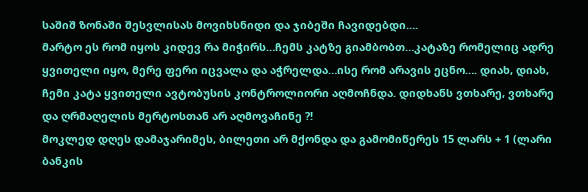საშიშ ზონაში შესვლისას მოვიხსნიდი და ჯიბეში ჩავიდებდი….
მარტო ეს რომ იყოს კიდევ რა მიჭირს…ჩემს კატზე გიამბობთ…კატაზე რომელიც ადრე ყვითელი იყო, მერე ფერი იცვალა და აჭრელდა…ისე რომ არავის ეცნო…. დიახ, დიახ, ჩემი კატა ყვითელი ავტობუსის კონტროლიორი აღმოჩნდა. დიდხანს ვთხარე, ვთხარე და ღრმაღელის მერტოსთან არ აღმოვაჩინე ?!
მოკლედ დღეს დამაჯარიმეს, ბილეთი არ მქონდა და გამომიწერეს 15 ლარს + 1 (ლარი ბანკის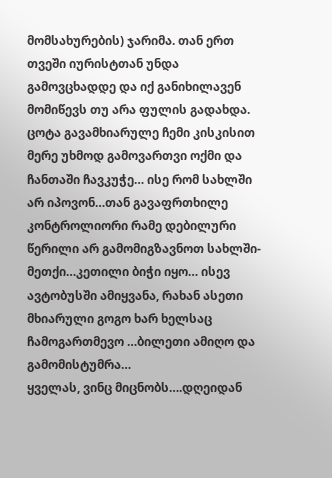მომსახურების) ჯარიმა. თან ერთ თვეში იურისტთან უნდა გამოვცხადდე და იქ განიხილავენ მომიწევს თუ არა ფულის გადახდა. ცოტა გავამხიარულე ჩემი კისკისით მერე უხმოდ გამოვართვი ოქმი და ჩანთაში ჩავკუჭე… ისე რომ სახლში არ იპოვონ…თან გავაფრთხილე კონტროლიორი რამე დებილური წერილი არ გამომიგზავნოთ სახლში-მეთქი…კეთილი ბიჭი იყო… ისევ ავტობუსში ამიყვანა, რახან ასეთი მხიარული გოგო ხარ ხელსაც ჩამოგართმევო …ბილეთი ამიღო და გამომისტუმრა…
ყველას, ვინც მიცნობს….დღეიდან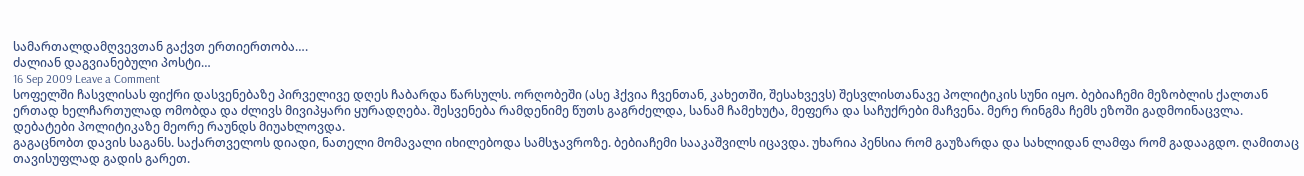სამართალდამღვევთან გაქვთ ერთიერთობა….
ძალიან დაგვიანებული პოსტი…
16 Sep 2009 Leave a Comment
სოფელში ჩასვლისას ფიქრი დასვენებაზე პირველივე დღეს ჩაბარდა წარსულს. ორღობეში (ასე ჰქვია ჩვენთან, კახეთში, შესახვევს) შესვლისთანავე პოლიტიკის სუნი იყო. ბებიაჩემი მეზობლის ქალთან ერთად ხელჩართულად ომობდა და ძლივს მივიპყარი ყურადღება. შესვენება რამდენიმე წუთს გაგრძელდა, სანამ ჩამეხუტა, მეფერა და საჩუქრები მაჩვენა. მერე რინგმა ჩემს ეზოში გადმოინაცვლა. დებატები პოლიტიკაზე მეორე რაუნდს მიუახლოვდა.
გაგაცნობთ დავის საგანს. საქართველოს დიადი, ნათელი მომავალი იხილებოდა სამსჯავროზე. ბებიაჩემი სააკაშვილს იცავდა. უხარია პენსია რომ გაუზარდა და სახლიდან ლამფა რომ გადააგდო. ღამითაც თავისუფლად გადის გარეთ.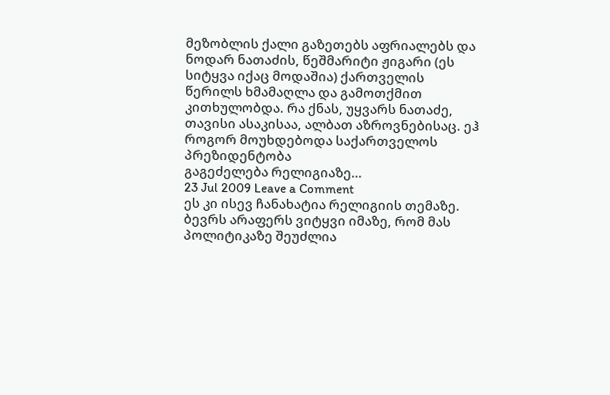მეზობლის ქალი გაზეთებს აფრიალებს და ნოდარ ნათაძის, წეშმარიტი ჟიგარი (ეს სიტყვა იქაც მოდაშია) ქართველის წერილს ხმამაღლა და გამოთქმით კითხულობდა. რა ქნას, უყვარს ნათაძე, თავისი ასაკისაა, ალბათ აზროვნებისაც. ეჰ როგორ მოუხდებოდა საქართველოს პრეზიდენტობა
გაგეძელება რელიგიაზე…
23 Jul 2009 Leave a Comment
ეს კი ისევ ჩანახატია რელიგიის თემაზე. ბევრს არაფერს ვიტყვი იმაზე, რომ მას პოლიტიკაზე შეუძლია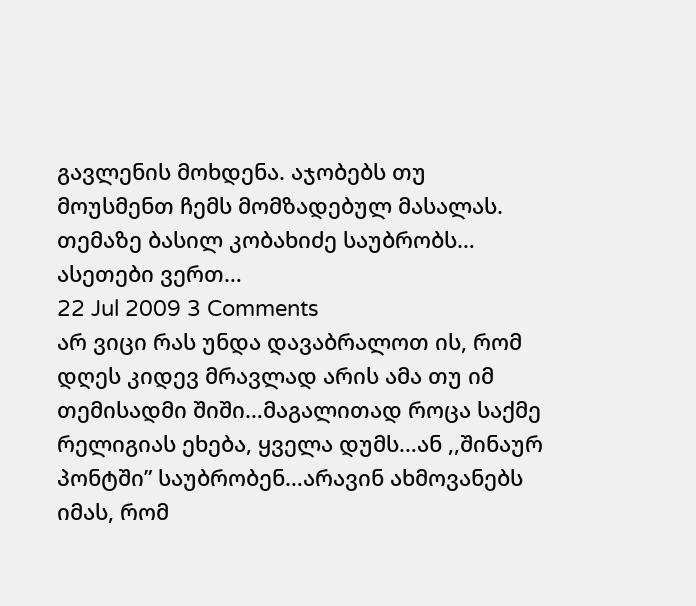გავლენის მოხდენა. აჯობებს თუ მოუსმენთ ჩემს მომზადებულ მასალას. თემაზე ბასილ კობახიძე საუბრობს…
ასეთები ვერთ…
22 Jul 2009 3 Comments
არ ვიცი რას უნდა დავაბრალოთ ის, რომ დღეს კიდევ მრავლად არის ამა თუ იმ თემისადმი შიში…მაგალითად როცა საქმე რელიგიას ეხება, ყველა დუმს…ან ,,შინაურ პონტში” საუბრობენ…არავინ ახმოვანებს იმას, რომ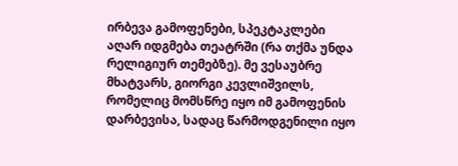ირბევა გამოფენები, სპეკტაკლები აღარ იდგმება თეატრში (რა თქმა უნდა რელიგიურ თემებზე). მე ვესაუბრე მხატვარს, გიორგი კევლიშვილს, რომელიც მომსწრე იყო იმ გამოფენის დარბევისა, სადაც წარმოდგენილი იყო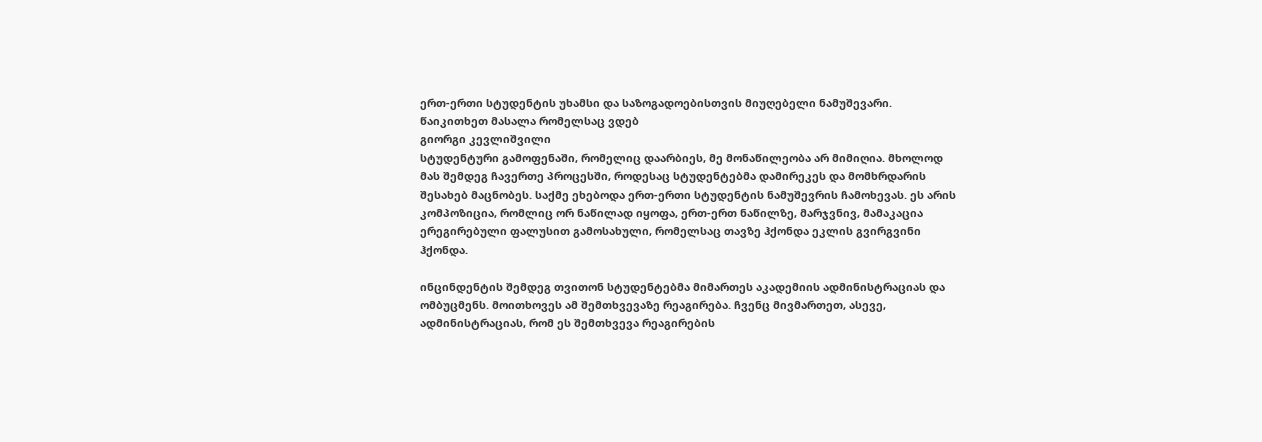ერთ-ერთი სტუდენტის უხამსი და საზოგადოებისთვის მიუღებელი ნამუშევარი. წაიკითხეთ მასალა რომელსაც ვდებ
გიორგი კევლიშვილი
სტუდენტური გამოფენაში, რომელიც დაარბიეს, მე მონაწილეობა არ მიმიღია. მხოლოდ მას შემდეგ ჩავერთე პროცესში, როდესაც სტუდენტებმა დამირეკეს და მომხრდარის შესახებ მაცნობეს. საქმე ეხებოდა ერთ-ერთი სტუდენტის ნამუშევრის ჩამოხევას. ეს არის კომპოზიცია, რომლიც ორ ნაწილად იყოფა, ერთ-ერთ ნაწილზე, მარჯვნივ, მამაკაცია ერეგირებული ფალუსით გამოსახული, რომელსაც თავზე ჰქონდა ეკლის გვირგვინი ჰქონდა.

ინცინდენტის შემდეგ თვითონ სტუდენტებმა მიმართეს აკადემიის ადმინისტრაციას და ომბუცმენს. მოითხოვეს ამ შემთხვევაზე რეაგირება. ჩვენც მივმართეთ, ასევე, ადმინისტრაციას, რომ ეს შემთხვევა რეაგირების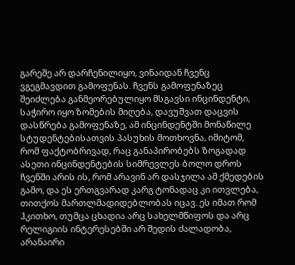გარეშე არ დარჩენილიყო, ვინაიდან ჩვენც ვგეგმავდით გამოფენას. ჩვენს გამოფენაზეც შეიძლება განმეორებულიყო მსგავსი ინცინდენტი, საჭირო იყო ზომების მიღება, დავუშვათ დაცვის დასწრება გამოფენაზე, ამ ინცინდენტში მონაწილე სტუდენტებისათვის პასუხის მოთხოვნა, იმიტომ, რომ ფაქტობრივად, რაც განაპირობებს ზოგადად ასეთი ინცინდენტების სიმრევლეს ბოლო დროს ჩვენში არის ის, რომ არავინ არ დასჯილა ამ ქმედების გამო, და ეს ერთგვარად კარგ ტონადაც კი ითვლება, თითქოს მართლმადიდებლობას იცავ. ეს იმათ რომ ჰკითხო, თუმცა ცხადია არც სახელმწიფოს და არც რელიგიის ინტერესებში არ შედის ძალადობა, არანაირი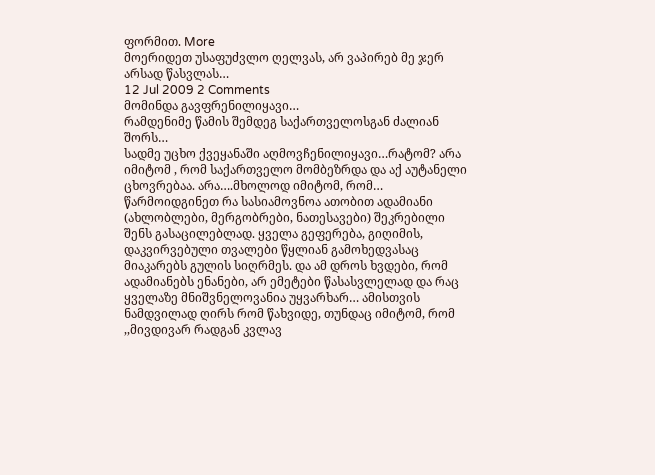ფორმით. More
მოერიდეთ უსაფუძვლო ღელვას, არ ვაპირებ მე ჯერ არსად წასვლას…
12 Jul 2009 2 Comments
მომინდა გავფრენილიყავი…
რამდენიმე წამის შემდეგ საქართველოსგან ძალიან შორს…
სადმე უცხო ქვეყანაში აღმოვჩენილიყავი…რატომ? არა იმიტომ , რომ საქართველო მომბეზრდა და აქ აუტანელი ცხოვრებაა. არა….მხოლოდ იმიტომ, რომ…
წარმოიდგინეთ რა სასიამოვნოა ათობით ადამიანი (ახლობლები, მერგობრები, ნათესავები) შეკრებილი შენს გასაცილებლად. ყველა გეფერება, გიღიმის, დაკვირვებული თვალები წყლიან გამოხედვასაც მიაკარებს გულის სიღრმეს. და ამ დროს ხვდები, რომ ადამიანებს ენანები, არ ემეტები წასასვლელად და რაც ყველაზე მნიშვნელოვანია უყვარხარ… ამისთვის ნამდვილად ღირს რომ წახვიდე, თუნდაც იმიტომ, რომ ,,მივდივარ რადგან კვლავ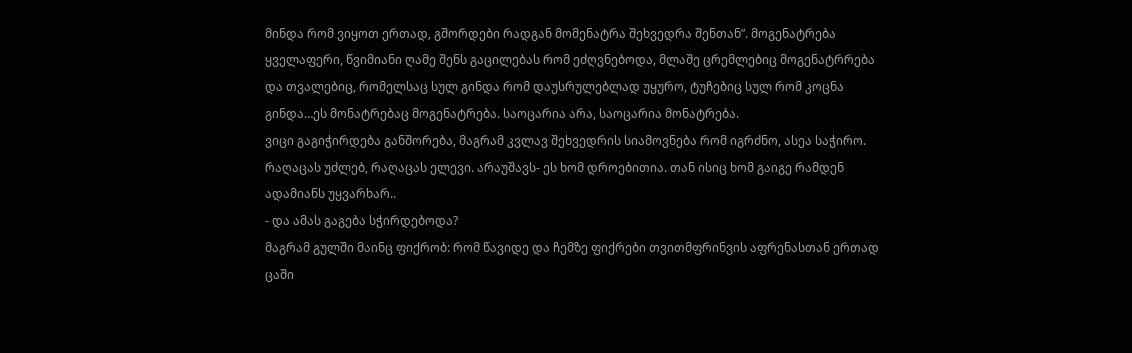მინდა რომ ვიყოთ ერთად, გშორდები რადგან მომენატრა შეხვედრა შენთან”. მოგენატრება ყველაფერი, წვიმიანი ღამე შენს გაცილებას რომ ეძღვნებოდა, მლაშე ცრემლებიც მოგენატრრება და თვალებიც, რომელსაც სულ გინდა რომ დაუსრულებლად უყურო, ტუჩებიც სულ რომ კოცნა გინდა…ეს მონატრებაც მოგენატრება. საოცარია არა, საოცარია მონატრება.
ვიცი გაგიჭირდება განშორება, მაგრამ კვლავ შეხვედრის სიამოვნება რომ იგრძნო, ასეა საჭირო. რაღაცას უძლებ, რაღაცას ელევი. არაუშავს- ეს ხომ დროებითია. თან ისიც ხომ გაიგე რამდენ ადამიანს უყვარხარ..
- და ამას გაგება სჭირდებოდა?
მაგრამ გულში მაინც ფიქრობ: რომ წავიდე და ჩემზე ფიქრები თვითმფრინვის აფრენასთან ერთად ცაში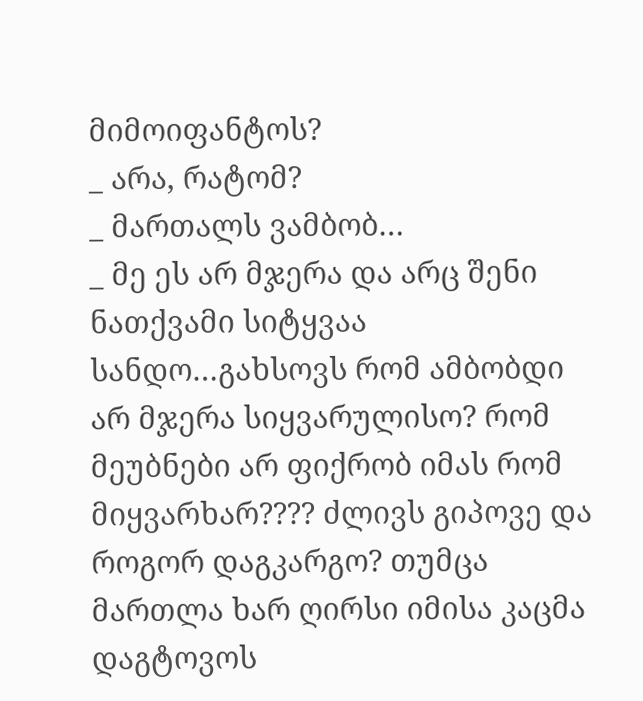მიმოიფანტოს?
_ არა, რატომ?
_ მართალს ვამბობ…
_ მე ეს არ მჯერა და არც შენი ნათქვამი სიტყვაა სანდო…გახსოვს რომ ამბობდი არ მჯერა სიყვარულისო? რომ მეუბნები არ ფიქრობ იმას რომ მიყვარხარ???? ძლივს გიპოვე და როგორ დაგკარგო? თუმცა მართლა ხარ ღირსი იმისა კაცმა დაგტოვოს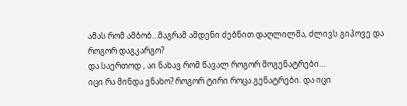ამას რომ ამბობ…მაგრამ ამდენი ძებნით დაღლილმა, ძლივს გიპოვე და როგორ დაგკარგო?
და საერთოდ , აი ნახავ რომ წავალ როგორ მოგენატრები…
იცი რა მინდა ვნახო? როგორ ტირი როცა გენატრები. და იცი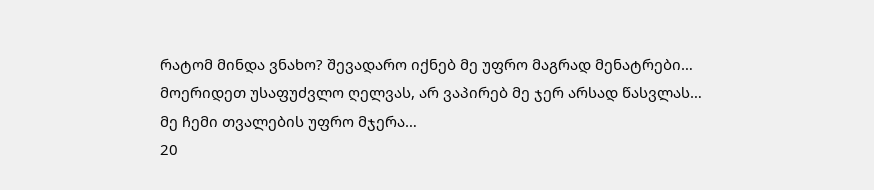რატომ მინდა ვნახო? შევადარო იქნებ მე უფრო მაგრად მენატრები…
მოერიდეთ უსაფუძვლო ღელვას, არ ვაპირებ მე ჯერ არსად წასვლას…
მე ჩემი თვალების უფრო მჯერა…
20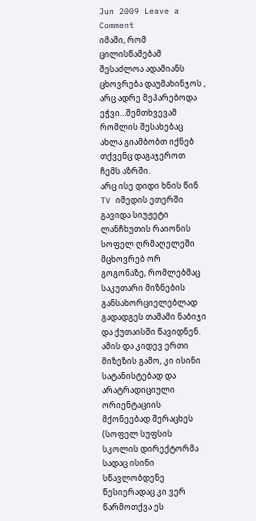Jun 2009 Leave a Comment
იმაში, რომ ცილისწამებამ შესაძლოა ადამიანს ცხოვრება დაუმახინჯოს , არც ადრე მეპარებოდა ეჭვი…შემთხვევამ რომლის შესახებაც ახლა გიამბობთ იქნებ თქვენც დაგაჯეროთ ჩემს აზრში.
არც ისე დიდი ხნის წინ TV იმედის ეთერში გავიდა სიუჟეტი ლანჩხუთის რაიონის სოფელ ღრმაღელეში მცხოვრებ ორ გოგონაზე, რომლებმაც საკუთარი მიზნების განსახორციელებლად გადადგეს თამამი ნაბიჯი და ქუთაისში წავიდნენ. ამის და კიდევ ერთი მიზეზის გამო, კი ისინი სატანისტებად და არატრადიციული ორიენტაციის მქონეებად შერაცხეს (სოფელ სუფსის სკოლის დირექტორმა სადაც ისინი სწავლობდენე წესიერადაც კი ვერ წარმოთქვა ეს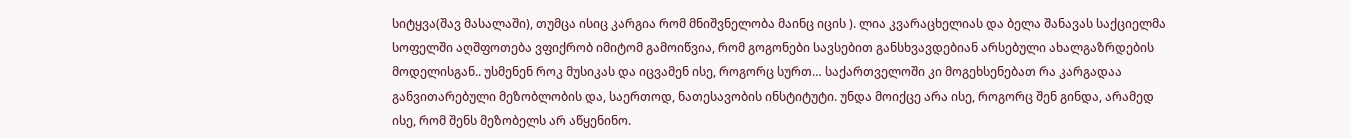სიტყვა(შავ მასალაში), თუმცა ისიც კარგია რომ მნიშვნელობა მაინც იცის ). ლია კვარაცხელიას და ბელა შანავას საქციელმა სოფელში აღშფოთება ვფიქრობ იმიტომ გამოიწვია, რომ გოგონები სავსებით განსხვავდებიან არსებული ახალგაზრდების მოდელისგან.. უსმენენ როკ მუსიკას და იცვამენ ისე, როგორც სურთ… საქართველოში კი მოგეხსენებათ რა კარგადაა განვითარებული მეზობლობის და, საერთოდ, ნათესავობის ინსტიტუტი. უნდა მოიქცე არა ისე, როგორც შენ გინდა, არამედ ისე, რომ შენს მეზობელს არ აწყენინო.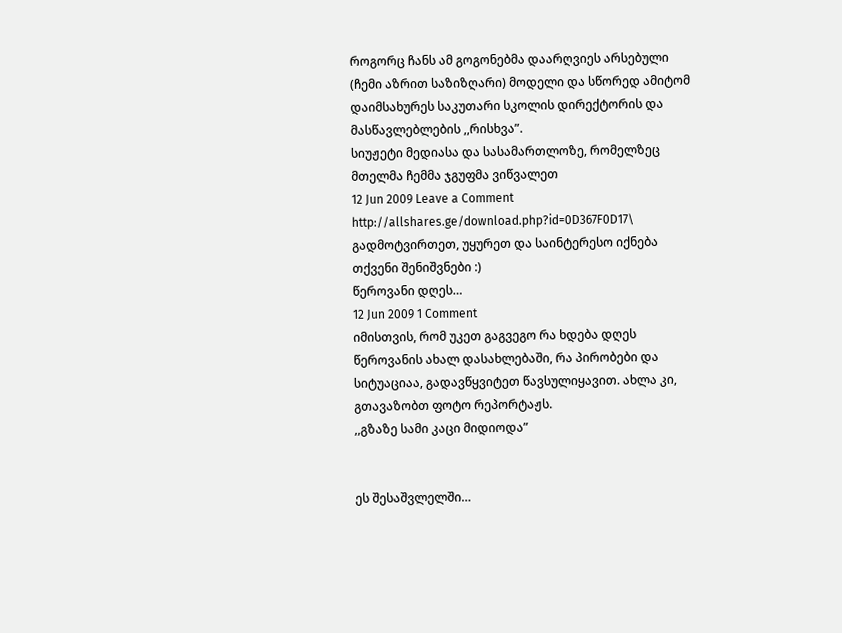როგორც ჩანს ამ გოგონებმა დაარღვიეს არსებული (ჩემი აზრით საზიზღარი) მოდელი და სწორედ ამიტომ დაიმსახურეს საკუთარი სკოლის დირექტორის და მასწავლებლების ,,რისხვა”.
სიუჟეტი მედიასა და სასამართლოზე, რომელზეც მთელმა ჩემმა ჯგუფმა ვიწვალეთ
12 Jun 2009 Leave a Comment
http://allshares.ge/download.php?id=0D367F0D17\
გადმოტვირთეთ, უყურეთ და საინტერესო იქნება თქვენი შენიშვნები :)
წეროვანი დღეს…
12 Jun 2009 1 Comment
იმისთვის, რომ უკეთ გაგვეგო რა ხდება დღეს წეროვანის ახალ დასახლებაში, რა პირობები და სიტუაციაა, გადავწყვიტეთ წავსულიყავით. ახლა კი, გთავაზობთ ფოტო რეპორტაჟს.
,,გზაზე სამი კაცი მიდიოდა”


ეს შესაშვლელში…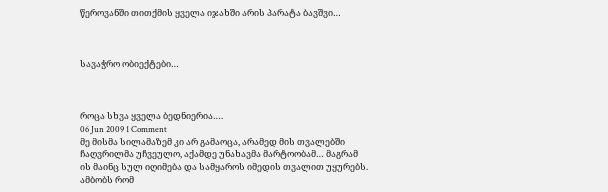წეროვანში თითქმის ყველა იჯახში არის პარატა ბავშვი…



სავაჭრო ობიექტები…



როცა სხვა ყველა ბედნიერია….
06 Jun 2009 1 Comment
მე მისმა სილამაზემ კი არ გამაოცა, არამედ მის თვალებში ჩაღვრილმა უჩვეულო, აქამდე უნახავმა მარტოობამ… მაგრამ ის მაინც სულ იღიმება და სამყაროს იმედის თვალით უყურებს. ამბობს რომ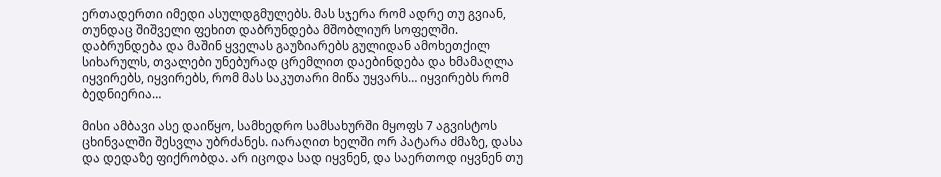ერთადერთი იმედი ასულდგმულებს. მას სჯერა რომ ადრე თუ გვიან, თუნდაც შიშველი ფეხით დაბრუნდება მშობლიურ სოფელში. დაბრუნდება და მაშინ ყველას გაუზიარებს გულიდან ამოხეთქილ სიხარულს, თვალები უნებურად ცრემლით დაებინდება და ხმამაღლა იყვირებს, იყვირებს, რომ მას საკუთარი მიწა უყვარს… იყვირებს რომ ბედნიერია…

მისი ამბავი ასე დაიწყო, სამხედრო სამსახურში მყოფს 7 აგვისტოს ცხინვალში შესვლა უბრძანეს. იარაღით ხელში ორ პატარა ძმაზე, დასა და დედაზე ფიქრობდა. არ იცოდა სად იყვნენ, და საერთოდ იყვნენ თუ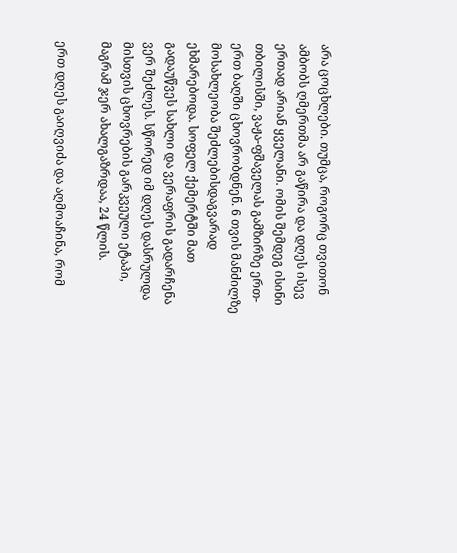არა ცოცხლები. თუმცა, როგორც თვითონ ამბობს ღმერთმა არ გაწირა და დღეს ისევ ერთად არიან ყველანი. ომის შემდეგ ისინი თბილისში, ვაჟა-ფშაველას გამზირზე ერთ-ერთ ბაღში ცხოვრობდნენ. 6 თვის მანძილზე მოსახლეობა შეძლებისდაგვარად ეხმარებოდა. სოფელ ქემერტში მათ გადაუწვეს სახლი და ვერაფრის გადარჩენა ვერ შეძლეს. სწორედ იმ დღეს დასრულდა მისთვის ცხოვრების გარკვეული ეტაპი, მაგრამ ჯერ ახალგაზრდაა, 24 წლის.

ერთ დღეს გაიღვიძა და აღმოაჩინა, რომ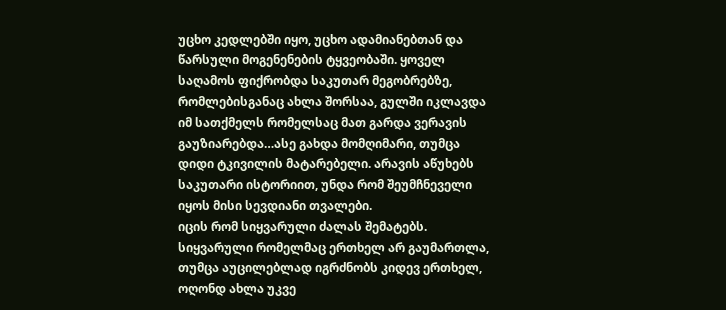უცხო კედლებში იყო, უცხო ადამიანებთან და წარსული მოგენენების ტყვეობაში. ყოველ საღამოს ფიქრობდა საკუთარ მეგობრებზე, რომლებისგანაც ახლა შორსაა, გულში იკლავდა იმ სათქმელს რომელსაც მათ გარდა ვერავის გაუზიარებდა…ასე გახდა მომღიმარი, თუმცა დიდი ტკივილის მატარებელი. არავის აწუხებს საკუთარი ისტორიით, უნდა რომ შეუმჩნეველი იყოს მისი სევდიანი თვალები.
იცის რომ სიყვარული ძალას შემატებს. სიყვარული რომელმაც ერთხელ არ გაუმართლა, თუმცა აუცილებლად იგრძნობს კიდევ ერთხელ, ოღონდ ახლა უკვე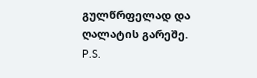გულწრფელად და ღალატის გარეშე.
P.S.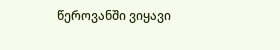წეროვანში ვიყავი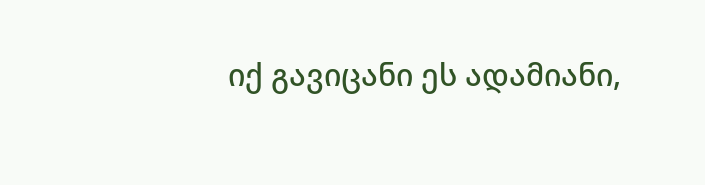იქ გავიცანი ეს ადამიანი,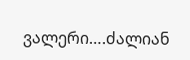ვალერი….ძალიან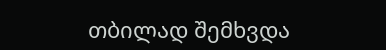თბილად შემხვდა